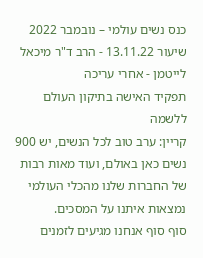כנס נשים עולמי – נובמבר 2022
שיעור 13.11.22 - הרב ד"ר מיכאל לייטמן - אחרי עריכה
תפקיד האישה בתיקון העולם ללשמה
קריין: ערב טוב לכל הנשים, יש 900 נשים כאן באולם, ועוד מאות רבות של החברות שלנו מהכלי העולמי נמצאות איתנו על המסכים.
סוף סוף אנחנו מגיעים לזמנים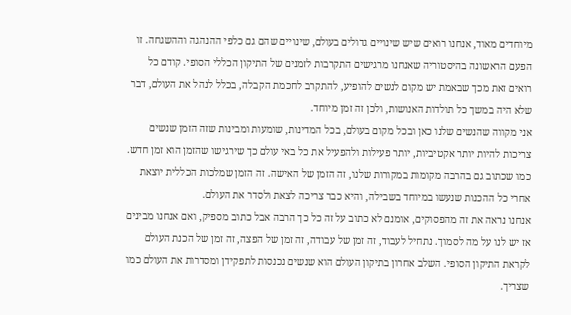מיוחדים מאוד, אנחנו רואים שיש שינויים גדולים בעולם, שינויים שהם גם כלפי ההנהגה וההשגחה. זו הפעם הראשונה בהיסטוריה שאנחנו מרגישים התקרבות לזמנים של התיקון הכללי הסופי. קודם כל רואים זאת מכך שבאמת יש מקום לנשים להופיע, להתקרב לחכמת הקבלה, בכלל לנהל את העולם, דבר שלא היה במשך כל תולדות האנושות, ולכן זה זמן מיוחד.
אני מקווה שהנשים שלנו כאן ובכל מקום בעולם, בכל המדינות, שומעות ומבינות שזה הזמן שנשים צריכות להיות יותר אקטיביות, יותר פעילות ולהפעיל את כל באי עולם כך שירגישו שהזמן הוא זמן חדש. כמו שכתוב גם בהרבה מקומות במקורות שלנו, זה הזמן של האישה. זה הזמן שמלכות הכללית יוצאת אחרי כל ההכנות שנעשו במיוחד בשבילה, והיא כבר צריכה לצאת ולסדר את העולם.
אנחנו נראה את זה מהפסוקים, אומנם לא כתוב על זה כל כך הרבה אבל כתוב מספיק, ואם אנחנו מבינים אז יש לנו על מה לסמוך. נתחיל לעבוד, זה זמן של עבודה, זה זמן של הפצה, זה זמן של הכנת העולם לקראת התיקון הסופי. השלב אחרון בתיקון העולם הוא שנשים נכנסות לתפקידן ומסדרות את העולם כמו שצריך.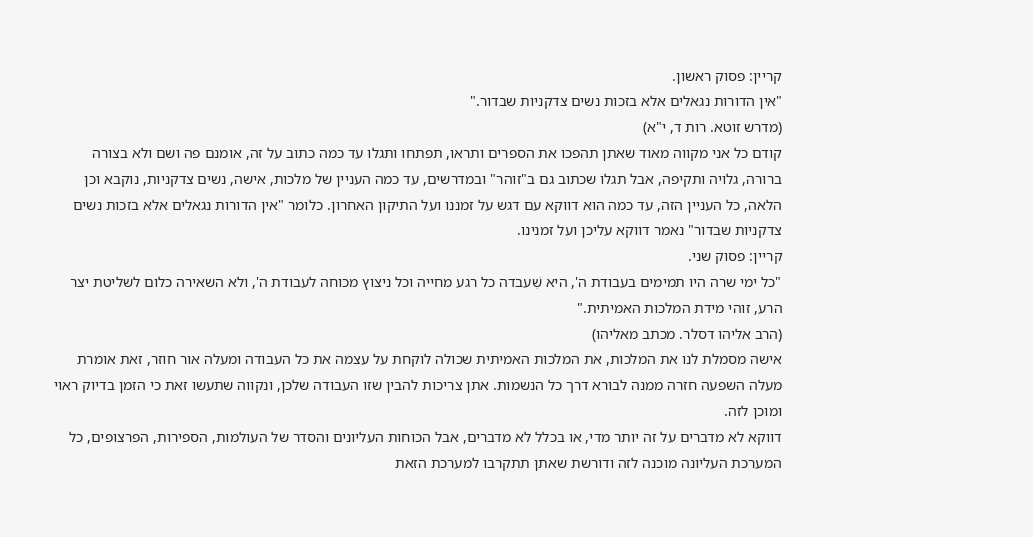קריין: פסוק ראשון.
"אין הדורות נגאלים אלא בזכות נשים צדקניות שבדור."
(מדרש זוטא. רות ד, י"א)
קודם כל אני מקווה מאוד שאתן תהפכו את הספרים ותראו, תפתחו ותגלו עד כמה כתוב על זה, אומנם פה ושם ולא בצורה ברורה, גלויה ותקיפה, אבל תגלו שכתוב גם ב"זוהר" ובמדרשים, עד כמה העניין של מלכות, אישה, נשים צדקניות, נוקבא וכן הלאה, כל העניין הזה, עד כמה הוא דווקא עם דגש על זמננו ועל התיקון האחרון. כלומר "אין הדורות נגאלים אלא בזכות נשים צדקניות שבדור" נאמר דווקא עליכן ועל זמנינו.
קריין: פסוק שני.
"כל ימי שרה היו תמימים בעבודת ה', היא שִׁעבדה כל רגע מחייה וכל ניצוץ מכוחה לעבודת ה', ולא השאירה כלום לשליטת יצר הרע, זוהי מידת המלכות האמיתית."
(הרב אליהו דסלר. מכתב מאליהו)
אישה מסמלת לנו את המלכות, את המלכות האמיתית שכולה לוקחת על עצמה את כל העבודה ומעלה אור חוזר, זאת אומרת מעלה השפעה חזרה ממנה לבורא דרך כל הנשמות. אתן צריכות להבין שזו העבודה שלכן, ונקווה שתעשו זאת כי הזמן בדיוק ראוי ומוכן לזה.
דווקא לא מדברים על זה יותר מדי, או בכלל לא מדברים, אבל הכוחות העליונים והסדר של העולמות, הספירות, הפרצופים, כל המערכת העליונה מוכנה לזה ודורשת שאתן תתקרבו למערכת הזאת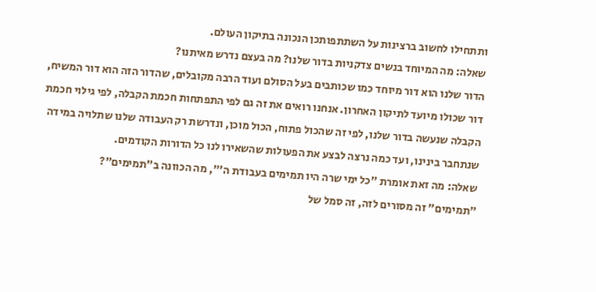ותתחילו לחשוב ברצינות על השתתפותכן הנכונה בתיקון העולם.
שאלה: מה המיוחד בנשים צדקניות בדור שלנו? מה בעצם נדרש מאיתנו?
הדור שלנו הוא דור מיוחד כמו שכותבים בעל הסולם ועוד הרבה מקובלים, שהדור הזה הוא דור המשיח, דור שכולו מיועד לתיקון האחרון. אנחנו רואים את זה גם לפי התפתחות חכמת הקבלה, לפי גילוי חכמת הקבלה שנעשה בדור שלנו, לפי זה שהכול פתוח, הכול מוכן, ונדרשת רק העבודה שלנו שתלויה במידה שנתחבר בינינו, ועד כמה נרצה לבצע את הפעולות שהשאירו לנו כל הדורות הקודמים.
שאלה: מה זאת אומרת "כל ימי שרה היו תמימים בעבודת ה'", מה הכוונה ב"תמימים"?
"תמימים" זה מסורים לזה, זה סמל של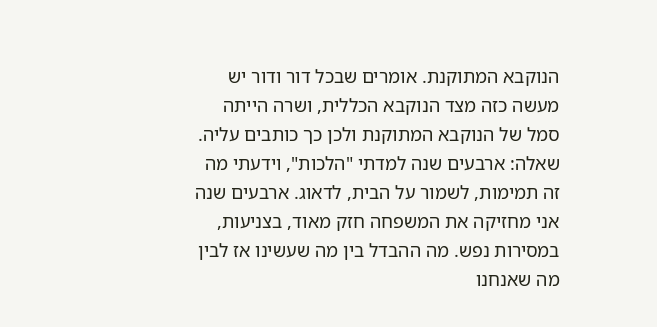הנוקבא המתוקנת. אומרים שבכל דור ודור יש מעשה כזה מצד הנוקבא הכללית, ושרה הייתה סמל של הנוקבא המתוקנת ולכן כך כותבים עליה.
שאלה: ארבעים שנה למדתי "הלכות", וידעתי מה זה תמימות, לשמור על הבית, לדאוג. ארבעים שנה אני מחזיקה את המשפחה חזק מאוד, בצניעות, במסירות נפש. מה ההבדל בין מה שעשינו אז לבין מה שאנחנו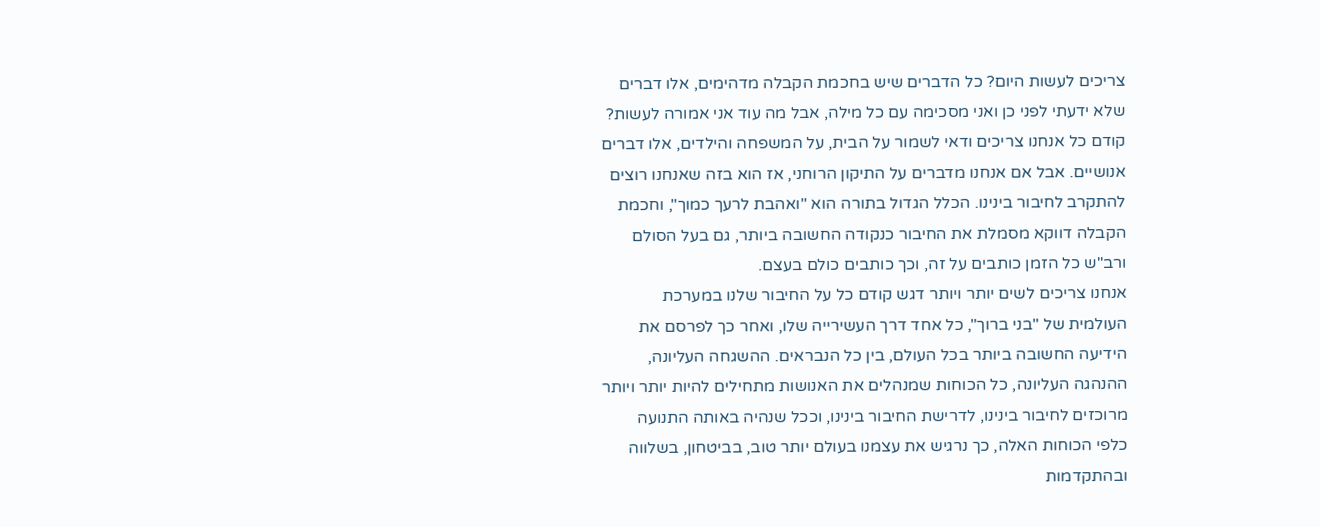צריכים לעשות היום? כל הדברים שיש בחכמת הקבלה מדהימים, אלו דברים שלא ידעתי לפני כן ואני מסכימה עם כל מילה, אבל מה עוד אני אמורה לעשות?
קודם כל אנחנו צריכים ודאי לשמור על הבית, על המשפחה והילדים, אלו דברים אנושיים. אבל אם אנחנו מדברים על התיקון הרוחני, אז הוא בזה שאנחנו רוצים להתקרב לחיבור בינינו. הכלל הגדול בתורה הוא "ואהבת לרעך כמוך", וחכמת הקבלה דווקא מסמלת את החיבור כנקודה החשובה ביותר, גם בעל הסולם ורב"ש כל הזמן כותבים על זה, וכך כותבים כולם בעצם.
אנחנו צריכים לשים יותר ויותר דגש קודם כל על החיבור שלנו במערכת העולמית של "בני ברוך", כל אחד דרך העשירייה שלו, ואחר כך לפרסם את הידיעה החשובה ביותר בכל העולם, בין כל הנבראים. ההשגחה העליונה, ההנהגה העליונה, כל הכוחות שמנהלים את האנושות מתחילים להיות יותר ויותר מרוכזים לחיבור בינינו, לדרישת החיבור בינינו, וככל שנהיה באותה התנועה כלפי הכוחות האלה, כך נרגיש את עצמנו בעולם יותר טוב, בביטחון, בשלווה ובהתקדמות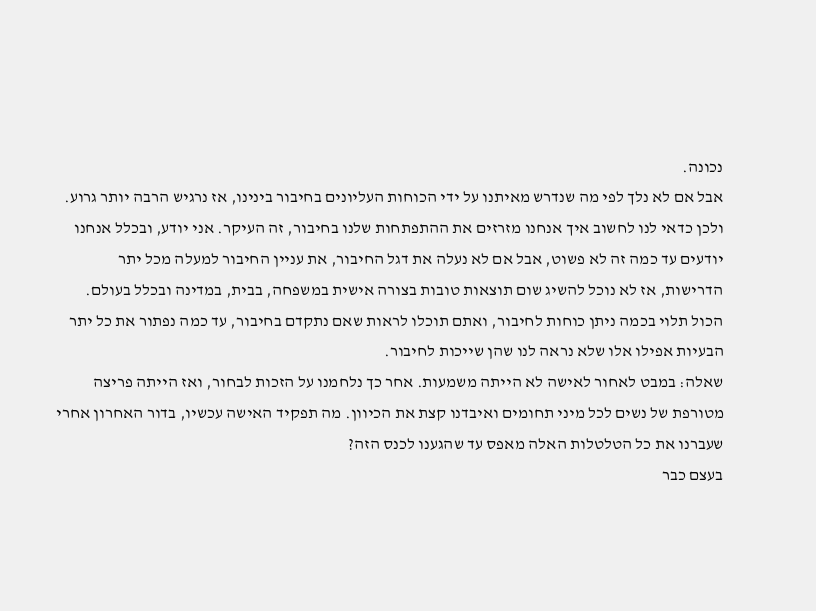נכונה.
אבל אם לא נלך לפי מה שנדרש מאיתנו על ידי הכוחות העליונים בחיבור בינינו, אז נרגיש הרבה יותר גרוע. ולכן כדאי לנו לחשוב איך אנחנו מזרזים את ההתפתחות שלנו בחיבור, זה העיקר. אני יודע, ובכלל אנחנו יודעים עד כמה זה לא פשוט, אבל אם לא נעלה את דגל החיבור, את עניין החיבור למעלה מכל יתר הדרישות, אז לא נוכל להשיג שום תוצאות טובות בצורה אישית במשפחה, בבית, במדינה ובכלל בעולם. הכול תלוי בכמה ניתן כוחות לחיבור, ואתם תוכלו לראות שאם נתקדם בחיבור, עד כמה נפתור את כל יתר הבעיות אפילו אלו שלא נראה לנו שהן שייכות לחיבור.
שאלה: במבט לאחור לאישה לא הייתה משמעות. אחר כך נלחמנו על הזכות לבחור, ואז הייתה פריצה מטורפת של נשים לכל מיני תחומים ואיבדנו קצת את הכיוון. מה תפקיד האישה עכשיו, בדור האחרון אחרי שעברנו את כל הטלטלות האלה מאפס עד שהגענו לכנס הזה?
בעצם כבר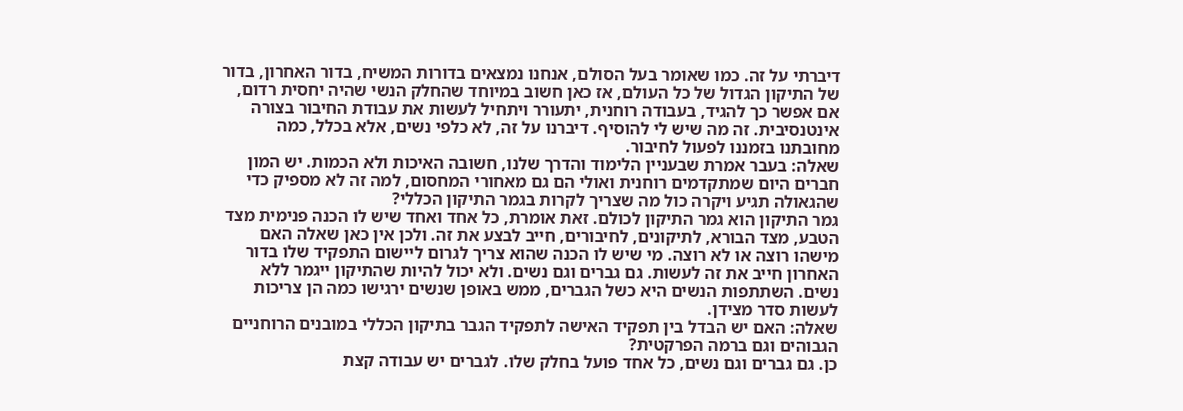דיברתי על זה. כמו שאומר בעל הסולם, אנחנו נמצאים בדורות המשיח, בדור האחרון, בדור של התיקון הגדול של כל העולם, אז כאן חשוב במיוחד שהחלק הנשי שהיה יחסית רדום, אם אפשר כך להגיד, בעבודה רוחנית, יתעורר ויתחיל לעשות את עבודת החיבור בצורה אינטנסיבית. זה מה שיש לי להוסיף. דיברנו על זה, לא כלפי נשים, אלא בכלל, כמה מחובתנו בזמננו לפעול לחיבור.
שאלה: בעבר אמרת שבעניין הלימוד והדרך שלנו, חשובה האיכות ולא הכמות. יש המון חברים היום שמתקדמים רוחנית ואולי הם גם מאחורי המחסום, למה זה לא מספיק כדי שהגאולה תגיע ויקרה כול מה שצריך לקרות בגמר התיקון הכללי?
גמר התיקון הוא גמר התיקון לכולם. זאת אומרת, כל אחד ואחד שיש לו הכנה פנימית מצד הטבע, מצד הבורא, לתיקונים, לחיבורים, חייב לבצע את זה. ולכן אין כאן שאלה האם מישהו רוצה או לא רוצה. מי שיש לו הכנה שהוא צריך לגרום ליישום התפקיד שלו בדור האחרון חייב את זה לעשות. גם גברים וגם נשים. ולא יכול להיות שהתיקון ייגמר ללא נשים. השתתפות הנשים היא כשל הגברים, ממש באופן שנשים ירגישו כמה הן צריכות לעשות סדר מצידן.
שאלה: האם יש הבדל בין תפקיד האישה לתפקיד הגבר בתיקון הכללי במובנים הרוחניים הגבוהים וגם ברמה הפרקטית?
כן. גם גברים וגם נשים, כל אחד פועל בחלק שלו. לגברים יש עבודה קצת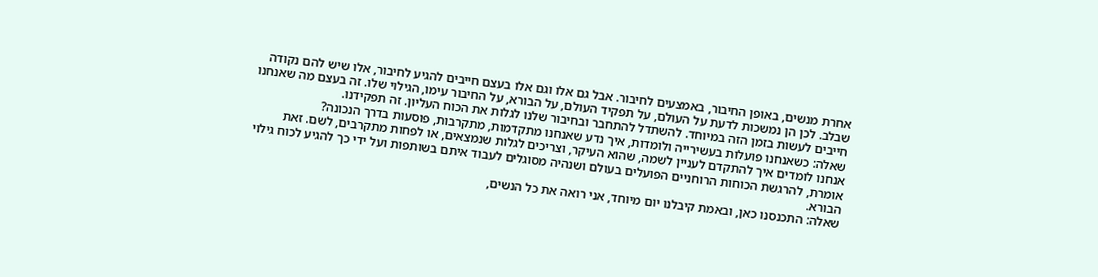אחרת מנשים, באופן החיבור, באמצעים לחיבור. אבל גם אלו וגם אלו בעצם חייבים להגיע לחיבור, אלו שיש להם נקודה שבלב. לכן הן נמשכות לדעת על העולם, על תפקיד העולם, על הבורא, על החיבור עימו, הגילוי שלו. זה בעצם מה שאנחנו חייבים לעשות בזמן הזה במיוחד. להשתדל להתחבר ובחיבור שלנו לגלות את הכוח העליון. זה תפקידנו.
שאלה: כשאנחנו פועלות בעשירייה ולומדות, איך נדע שאנחנו מתקדמות, מתקרבות, פוסעות בדרך הנכונה?
אנחנו לומדים איך להתקדם לעניין לשמה, שהוא העיקר, וצריכים לגלות שנמצאים, או לפחות מתקרבים, לשם. זאת אומרת, להרגשת הכוחות הרוחניים הפועלים בעולם ושנהיה מסוגלים לעבוד איתם בשותפות ועל ידי כך להגיע לכוח גילוי הבורא.
שאלה: התכנסנו כאן, ובאמת קיבלנו יום מיוחד, אני רואה את כל הנשים,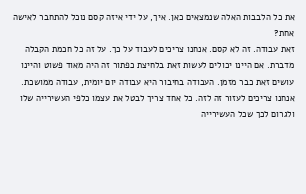את כל הלבבות האלה שנמצאים כאן. איך, על ידי איזה קסם נוכל להתחבר לאישה אחת?
זאת עבודה. זה לא קסם. אנחנו צריכים לעבוד על כך. על זה כל חכמת הקבלה מדברת. אם היינו יכולים לעשות זאת בלחיצת כפתור זה היה מאוד פשוט והיינו עושים זאת כבר מזמן. העבודה בחיבור היא עבודה יום יומית, עבודה ממושכת. אנחנו צריכים לעזור זה לזה. כל אחד צריך לבטל את עצמו כלפי העשירייה שלו ולגרום לכך שכל העשירייה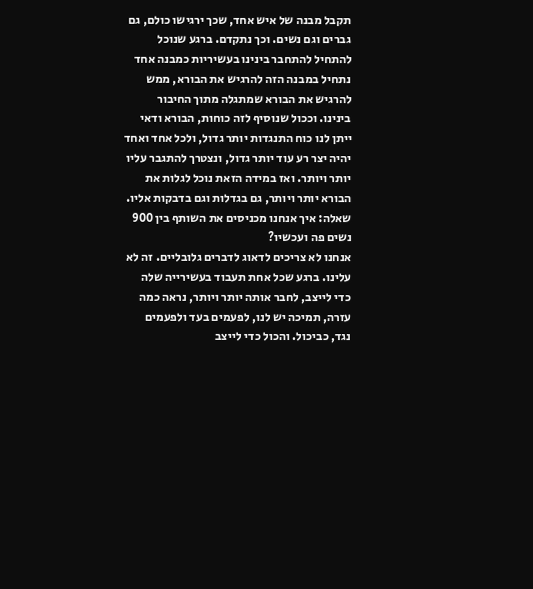תקבל מבנה של איש אחד, שכך ירגישו כולם, גם גברים וגם נשים. וכך נתקדם. ברגע שנוכל להתחיל להתחבר בינינו בעשיריות כמבנה אחד נתחיל במבנה הזה להרגיש את הבורא, ממש להרגיש את הבורא שמתגלה מתוך החיבור בינינו. וככול שנוסיף לזה כוחות, הבורא ודאי ייתן לנו כוח התנגדות יותר גדול, ולכל אחד ואחד יהיה יצר רע עוד יותר גדול, ונצטרך להתגבר עליו יותר ויותר. ואז במידה הזאת נוכל לגלות את הבורא יותר ויותר, גם בגדלות וגם בדבקות אליו.
שאלה: איך אנחנו מכניסים את השותף בין 900 נשים פה ועכשיו?
אנחנו לא צריכים לדאוג לדברים גלובליים. זה לא עלינו. ברגע שכל אחת תעבוד בעשירייה שלה כדי לייצב, לחבר אותה יותר ויותר, נראה כמה עזרה, תמיכה יש לנו, לפעמים בעד ולפעמים נגד, כביכול. והכול כדי לייצב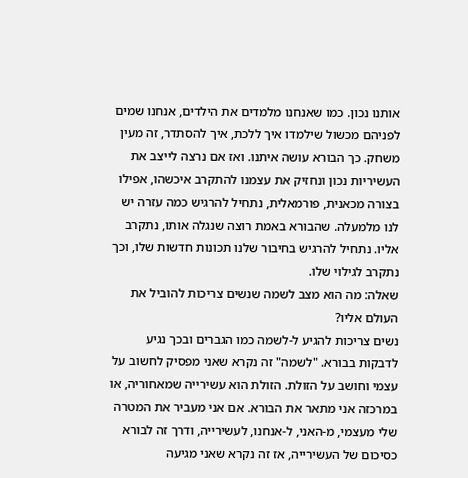אותנו נכון. כמו שאנחנו מלמדים את הילדים, אנחנו שמים לפניהם מכשול שילמדו איך ללכת, איך להסתדר, זה מעין משחק. כך הבורא עושה איתנו. ואז אם נרצה לייצב את העשיריות נכון ונחזיק את עצמנו להתקרב איכשהו, אפילו בצורה מכאנית, פורמאלית, נתחיל להרגיש כמה עזרה יש לנו מלמעלה. שהבורא באמת רוצה שנגלה אותו, נתקרב אליו. נתחיל להרגיש בחיבור שלנו תכונות חדשות שלו, וכך נתקרב לגילוי שלו.
שאלה: מה הוא מצב לשמה שנשים צריכות להוביל את העולם אליו?
נשים צריכות להגיע ל-לשמה כמו הגברים ובכך נגיע לדבקות בבורא. "לשמה" זה נקרא שאני מפסיק לחשוב על עצמי וחושב על הזולת. הזולת הוא עשירייה שמאחוריה, או במרכזה אני מתאר את הבורא. אם אני מעביר את המטרה שלי מעצמי, מ-האני, ל-אנחנו, לעשירייה, ודרך זה לבורא כסיכום של העשירייה, אז זה נקרא שאני מגיעה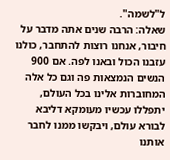ל"לשמה".
שאלה: הרבה שנים אתה מדבר על חיבור, אנחנו רוצות להתחבר, כולנו עזבנו הכול ובאנו לפה. אם 900 הנשים הנמצאות פה וגם כל אלה המחוברות אלינו בכל העולם, יתפללו עכשיו מעומקא דליבא לבורא עולם, ויבקשו ממנו לחבר אותנו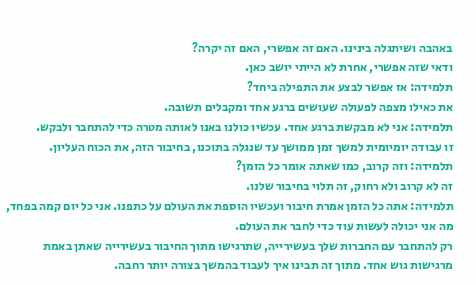באהבה ושיתגלה בינינו. האם זה אפשרי, האם זה יקרה?
ודאי שזה אפשרי, אחרת לא הייתי יושב כאן.
תלמידה: אז אפשר לבצע את התפילה ביחד?
את כאילו מצפה לפעולה שעושים ברגע אחד ומקבלים תשובה.
תלמידה: אני לא מבקשת ברגע אחד. עכשיו כולנו באנו לאותה מטרה כדי להתחבר ולבקש.
זו עבודה יומיומית למשך זמן ממושך עד שנגלה בתוכנו, בחיבור הזה, את הכוח העליון.
תלמידה: וזה קרוב, כמו שאתה אומר כל הזמן?
זה לא קרוב ולא רחוק, זה תלוי בחיבור שלנו.
תלמידה: אתה כל הזמן אמרת חיבור ועכשיו הוספת את העולם על כתפנו. אני כל יום קמה בפחד, מה אני יכולה לעשות עוד כדי לחבר את העולם.
רק להתחבר עם החברות שלך בעשירייה, שתרגישו מתוך החיבור בעשירייה שאתן באמת מרגישות גוש אחד. מתוך זה תבינו איך לעבוד בהמשך בצורה יותר רחבה.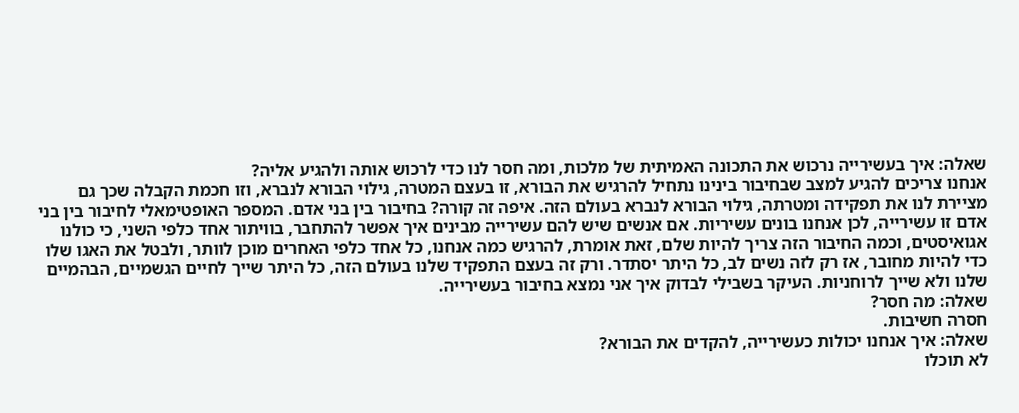שאלה: איך בעשירייה נרכוש את התכונה האמיתית של מלכות, ומה חסר לנו כדי לרכוש אותה ולהגיע אליה?
אנחנו צריכים להגיע למצב שבחיבור בינינו נתחיל להרגיש את הבורא, זו בעצם המטרה, גילוי הבורא לנברא, וזו חכמת הקבלה שכך גם מציירת לנו את תפקידה ומטרתה, גילוי הבורא לנברא בעולם הזה. איפה זה קורה? בחיבור בין בני אדם. המספר האופטימאלי לחיבור בין בני אדם זו עשירייה, לכן אנחנו בונים עשיריות. אם אנשים שיש להם עשירייה מבינים איך אפשר להתחבר, בוויתור אחד כלפי השני, כי כולנו אגואיסטים, וכמה החיבור הזה צריך להיות שלם, זאת אומרת, להרגיש כמה אנחנו, כל אחד כלפי האחרים מוכן לוותר, ולבטל את האגו שלו כדי להיות מחובר, אז רק לזה נשים לב, כל היתר יסתדר. ורק זה בעצם התפקיד שלנו בעולם הזה, כל היתר שייך לחיים הגשמיים, הבהמיים שלנו ולא שייך לרוחניות. העיקר בשבילי לבדוק איך אני נמצא בחיבור בעשירייה.
שאלה: מה חסר?
חסרה חשיבות.
שאלה: איך אנחנו יכולות כעשירייה, להקדים את הבורא?
לא תוכלו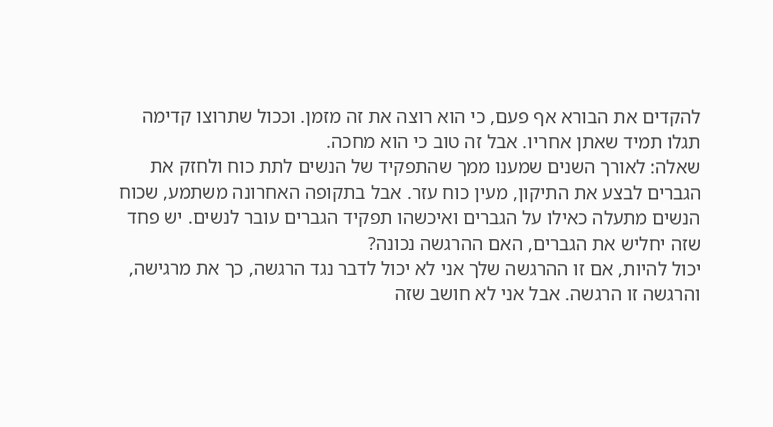להקדים את הבורא אף פעם, כי הוא רוצה את זה מזמן. וככול שתרוצו קדימה תגלו תמיד שאתן אחריו. אבל זה טוב כי הוא מחכה.
שאלה: לאורך השנים שמענו ממך שהתפקיד של הנשים לתת כוח ולחזק את הגברים לבצע את התיקון, מעין כוח עזר. אבל בתקופה האחרונה משתמע, שכוח הנשים מתעלה כאילו על הגברים ואיכשהו תפקיד הגברים עובר לנשים. יש פחד שזה יחליש את הגברים, האם ההרגשה נכונה?
יכול להיות, אם זו ההרגשה שלך אני לא יכול לדבר נגד הרגשה, כך את מרגישה, והרגשה זו הרגשה. אבל אני לא חושב שזה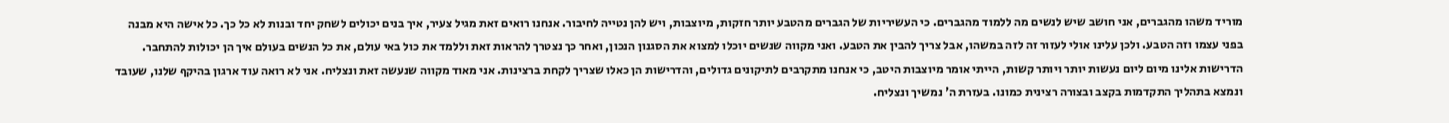מוריד משהו מהגברים, אני חושב שיש לנשים מה ללמוד מהגברים. כי העשיריות של הגברים מהטבע יותר חזקות, מיוצבות, ויש להן נטייה לחיבור. אנחנו רואים זאת מגיל צעיר, איך בנים יכולים לשחק יחד ובנות לא כל כך. כל אישה היא מבנה בפני עצמו וזה הטבע. ולכן עלינו אולי לעזור זה לזה במשהו, אבל צריך להבין את הטבע. ואני מקווה שנשים יוכלו למצוא את הסגנון הנכון, ואחר כך נצטרך להראות זאת וללמד את כול באי עולם, את כל הנשים בעולם איך הן יכולות להתחבר. הדרישות אלינו מיום ליום נעשות יותר ויותר קשות, הייתי אומר מיוצבות היטב, כי אנחנו מתקרבים לתיקונים גדולים, והדרישות הן כאלו שצריך לקחת ברצינות. אני מאוד מקווה שנעשה זאת ונצליח. אני לא רואה עוד ארגון בהיקף שלנו, שעובד ונמצא בתהליך התקדמות בקצב ובצורה רצינית כמונו. בעזרת ה' נמשיך ונצליח.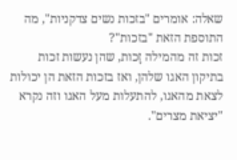שאלה: אומרים "בזכות נשים צדקניות", מה התוספת הזאת "בזכות"?
זכות זה מהמילה זָכות, שהן נעשות זכות בתיקון האגו שלהן, ואז בזכות הזאת הן יכולות לצאת מהאגו, להתעלות מעל האגו וזה נקרא "יציאת מצרים".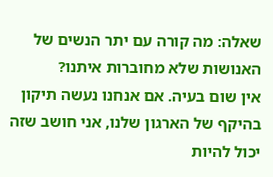שאלה: מה קורה עם יתר הנשים של האנושות שלא מחוברות איתנו?
אין שום בעיה. אם אנחנו נעשה תיקון בהיקף של הארגון שלנו, אני חושב שזה יכול להיות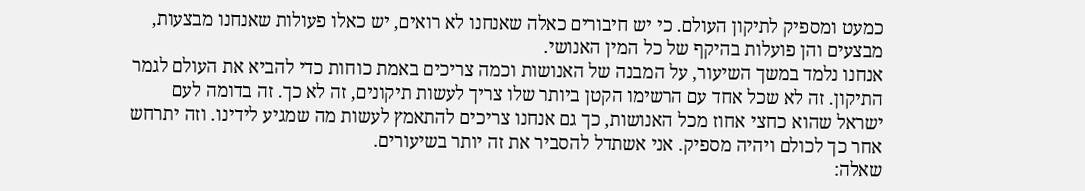כמעט ומספיק לתיקון העולם. כי יש חיבורים כאלה שאנחנו לא רואים, יש כאלו פעולות שאנחנו מבצעות, מבצעים והן פועלות בהיקף של כל המין האנושי.
אנחנו נלמד במשך השיעור, על המבנה של האנושות וכמה צריכים באמת כוחות כדי להביא את העולם לגמר התיקון. זה לא שכל אחד עם הרשימו הקטן ביותר שלו צריך לעשות תיקונים, זה לא כך. זה בדומה לעם ישראל שהוא כחצי אחוז מכל האנושות, כך גם אנחנו צריכים להתאמץ לעשות מה שמגיע לידינו. וזה יתרחש אחר כך לכולם ויהיה מספיק. אני אשתדל להסביר את זה יותר בשיעורים.
שאלה: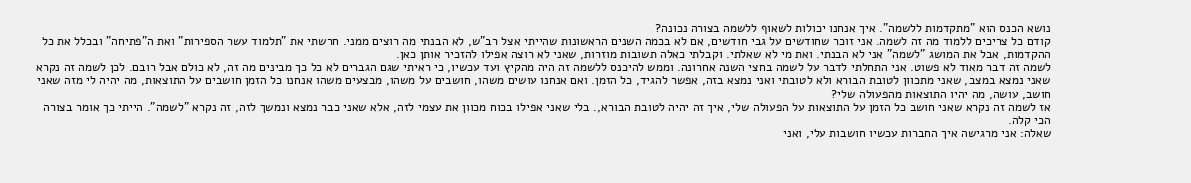נושא הכנס הוא "מתקדמות ללשמה". איך אנחנו יכולות לשאוף ללשמה בצורה נכונה?
קודם כל צריכים ללמוד מה זה לשמה. אני זוכר שחודשים על גבי חודשים, אם לא בכמה השנים הראשונות שהייתי אצל רב"ש, לא הבנתי מה רוצים ממני. חרשתי את "תלמוד עשר הספירות" ואת ה"פתיחה" ובכלל את כל ההקדמות, אבל את המושג "לשמה" אני לא הבנתי. ואת מי לא שאלתי. וקבלתי כאלה תשובות מוזרות, שאני לא רוצה אפילו להזכיר אותן כאן.
לשמה זה דבר מאוד לא פשוט. אני התחלתי לדבר על לשמה בחצי השנה אחרונה. וממש להיכנס ללשמה זה היה מהקיץ ועד עכשיו, כי ראיתי שגם הגברים לא כל כך מבינים מה זה, לא כולם אבל רובם. לכן לשמה זה נקרא שאני נמצא במצב, שאני מתכוון לטובת הבורא ולא לטובתי ואני נמצא בזה, אפשר להגיד, כל הזמן. ואם אנחנו עושים משהו, חושבים על משהו, מבצעים משהו אנחנו כל הזמן חושבים על התוצאות, מה יהיה לי מזה שאני חושב, עושה, מה יהיו התוצאות מהפעולה שלי?
אז לשמה זה נקרא שאני חושב כל הזמן על התוצאות על הפעולה שלי, איך זה יהיה לטובת הבורא,. בלי שאני אפילו בכוח מכוון את עצמי לזה, אלא שאני כבר נמצא ונמשך לזה, זה נקרא "לשמה". הייתי כך אומר בצורה הכי קלה.
שאלה: אני מרגישה איך החברות עכשיו חושבות עלי, ואני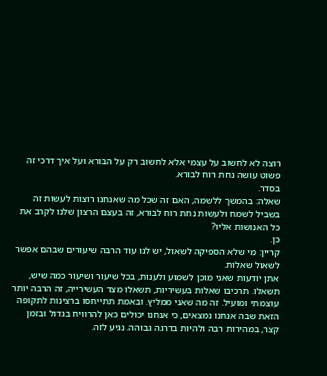רוצה לא לחשוב על עצמי אלא לחשוב רק על הבורא ועל איך דרכי זה פשוט עושה נחת רוח לבורא.
בסדר.
שאלה: בהמשך ללשמה, האם זה שכל מה שאנחנו רוצות לעשות זה בשביל לשמח ולעשות נחת רוח לבורא, זה בעצם הרצון שלנו לקרב את כל האנושות אליו?
כן.
קריין: מי שלא הספיקה לשאול, יש לנו עוד הרבה שיעורים שבהם אפשר לשאול שאלות.
אתן יודעות שאני מוכן לשמוע ולענות, בכל שיעור ושיעור כמה שיש, תשאלו. תרכיבו שאלות בעשיריות, תשאלו מצד העשירייה, זה הרבה יותר עוצמתי ומועיל. זה מה שאני ממליץ. ובאמת תתייחסו ברצינות לתקופה הזאת שבה אנחנו נמצאים, כי אנחנו יכולים כאן להרוויח בגדול ובזמן קצר, במהירות רבה ולהיות בדרגה גבוהה. נגיע לזה.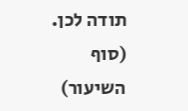תודה לכן.
(סוף השיעור)